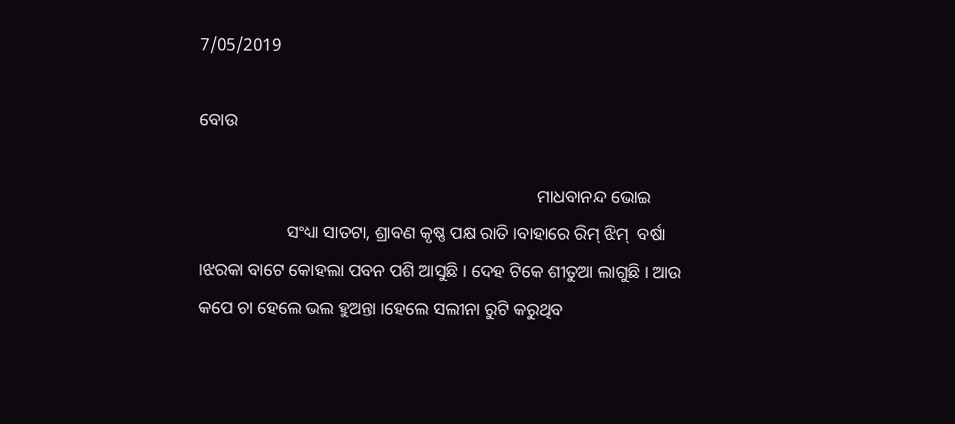7/05/2019

ବୋଉ

                                                                             ମାଧବାନନ୍ଦ ଭୋଇ
                    ସଂଧ୍ୟା ସାତଟା, ଶ୍ରାବଣ କୃଷ୍ଣ ପକ୍ଷ ରାତି ।ବାହାରେ ରିମ୍ ଝିମ୍  ବର୍ଷା ।ଝରକା ବାଟେ କୋହଲା ପବନ ପଶି ଆସୁଛି । ଦେହ ଟିକେ ଶୀତୁଆ ଲାଗୁଛି । ଆଉ କପେ ଚା ହେଲେ ଭଲ ହୁଅନ୍ତା ।ହେଲେ ସଲୀନା ରୁଟି କରୁଥିବ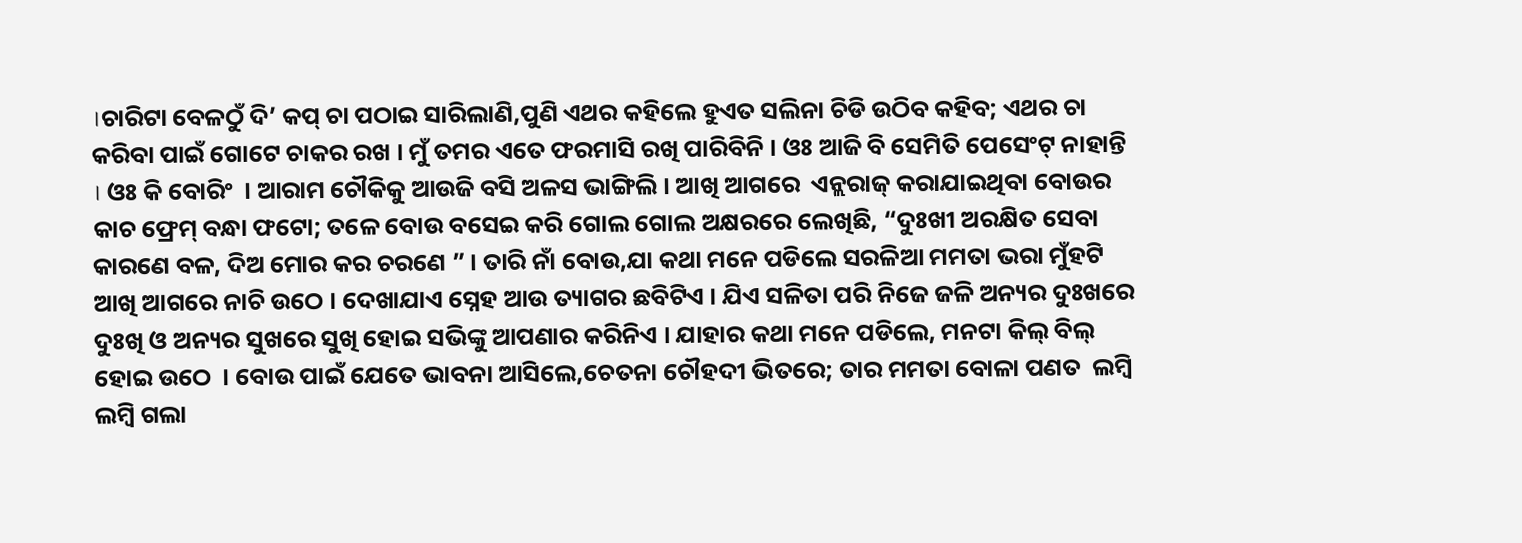।ଚାରିଟା ବେଳଠୁଁ ଦି’ କପ୍ ଚା ପଠାଇ ସାରିଲାଣି,ପୁଣି ଏଥର କହିଲେ ହୁଏତ ସଲିନା ଚିଡି ଉଠିବ କହିବ; ଏଥର ଚା କରିବା ପାଇଁ ଗୋଟେ ଚାକର ରଖ । ମୁଁ ତମର ଏତେ ଫରମାସି ରଖି ପାରିବିନି । ଓଃ ଆଜି ବି ସେମିତି ପେସେଂଟ୍ ନାହାନ୍ତି । ଓଃ କି ବୋରିଂ  । ଆରାମ ଚୌକିକୁ ଆଉଜି ବସି ଅଳସ ଭାଙ୍ଗିଲି । ଆଖି ଆଗରେ  ଏନ୍ଲରାଜ୍ କରାଯାଇଥିବା ବୋଉର କାଚ ଫ୍ରେମ୍ ବନ୍ଧା ଫଟୋ; ତଳେ ବୋଉ ବସେଇ କରି ଗୋଲ ଗୋଲ ଅକ୍ଷରରେ ଲେଖିଛି, “ଦୁଃଖୀ ଅରକ୍ଷିତ ସେବା କାରଣେ ବଳ, ଦିଅ ମୋର କର ଚରଣେ ” । ତାରି ନାଁ ବୋଉ,ଯା କଥା ମନେ ପଡିଲେ ସରଳିଆ ମମତା ଭରା ମୁଁହଟି ଆଖି ଆଗରେ ନାଚି ଉଠେ । ଦେଖାଯାଏ ସ୍ନେହ ଆଉ ତ୍ୟାଗର ଛବିଟିଏ । ଯିଏ ସଳିତା ପରି ନିଜେ ଜଳି ଅନ୍ୟର ଦୁଃଖରେ ଦୁଃଖି ଓ ଅନ୍ୟର ସୁଖରେ ସୁଖି ହୋଇ ସଭିଙ୍କୁ ଆପଣାର କରିନିଏ । ଯାହାର କଥା ମନେ ପଡିଲେ, ମନଟା କିଲ୍ ବିଲ୍ ହୋଇ ଉଠେ  । ବୋଉ ପାଇଁ ଯେତେ ଭାବନା ଆସିଲେ,ଚେତନା ଚୌହଦୀ ଭିତରେ; ତାର ମମତା ବୋଳା ପଣତ  ଲମ୍ବି ଲମ୍ବି ଗଲା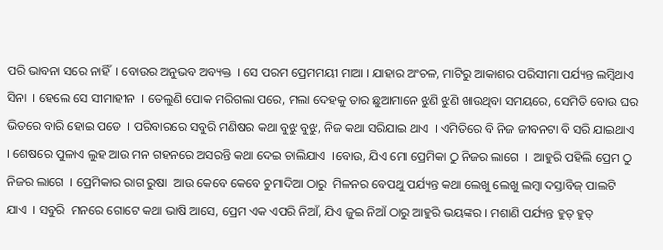ପରି ଭାବନା ସରେ ନାହିଁ  । ବୋଉର ଅନୁଭବ ଅବ୍ୟକ୍ତ  । ସେ ପରମ ପ୍ରେମମୟୀ ମାଆ । ଯାହାର ଅଂଚଳ, ମାଟିରୁ ଆକାଶର ପରିସୀମା ପର୍ଯ୍ୟନ୍ତ ଲମ୍ବିଥାଏ ସିନା  । ହେଲେ ସେ ସୀମାହୀନ  । ତେଲୁଣି ପୋକ ମରିଗଲା ପରେ, ମଲା ଦେହକୁ ତାର ଛୁଆମାନେ ଝୁଣି ଝୁଣି ଖାଉଥିବା ସମୟରେ, ସେମିତି ବୋଉ ଘର ଭିତରେ ବାରି ହୋଇ ପଡେ  । ପରିବାରରେ ସବୁରି ମଣିଷର କଥା ବୁଝୁ ବୁଝୁ, ନିଜ କଥା ସରିଯାଇ ଥାଏ  । ଏମିତିରେ ବି ନିଜ ଜୀବନଟା ବି ସରି ଯାଇଥାଏ । ଶେଷରେ ପୁଳାଏ ଲୁହ ଆଉ ମନ ଗହନରେ ଅସରନ୍ତି କଥା ଦେଇ ଚାଲିଯାଏ  ।ବୋଉ, ଯିଏ ମୋ ପ୍ରେମିକା ଠୁ ନିଜର ଲାଗେ  ।  ଆହୁରି ପହିଲି ପ୍ରେମ ଠୁ ନିଜର ଲାଗେ  । ପ୍ରେମିକାର ରାଗ ରୁଷା  ଆଉ କେବେ କେବେ ଚୁମାଦିଆ ଠାରୁ  ମିଳନର ବେପଥୁ ପର୍ଯ୍ୟନ୍ତ କଥା ଲେଖୁ ଲେଖୁ ଲମ୍ବା ଦସ୍ତାବିଜ୍ ପାଲଟି ଯାଏ  । ସବୁରି  ମନରେ ଗୋଟେ କଥା ଭାଷି ଆସେ, ପ୍ରେମ ଏକ ଏପରି ନିଆଁ, ଯିଏ ଜୁଇ ନିଆଁ ଠାରୁ ଆହୁରି ଭୟଙ୍କର । ମଶାଣି ପର୍ଯ୍ୟନ୍ତ ହୁତ୍ ହୁତ୍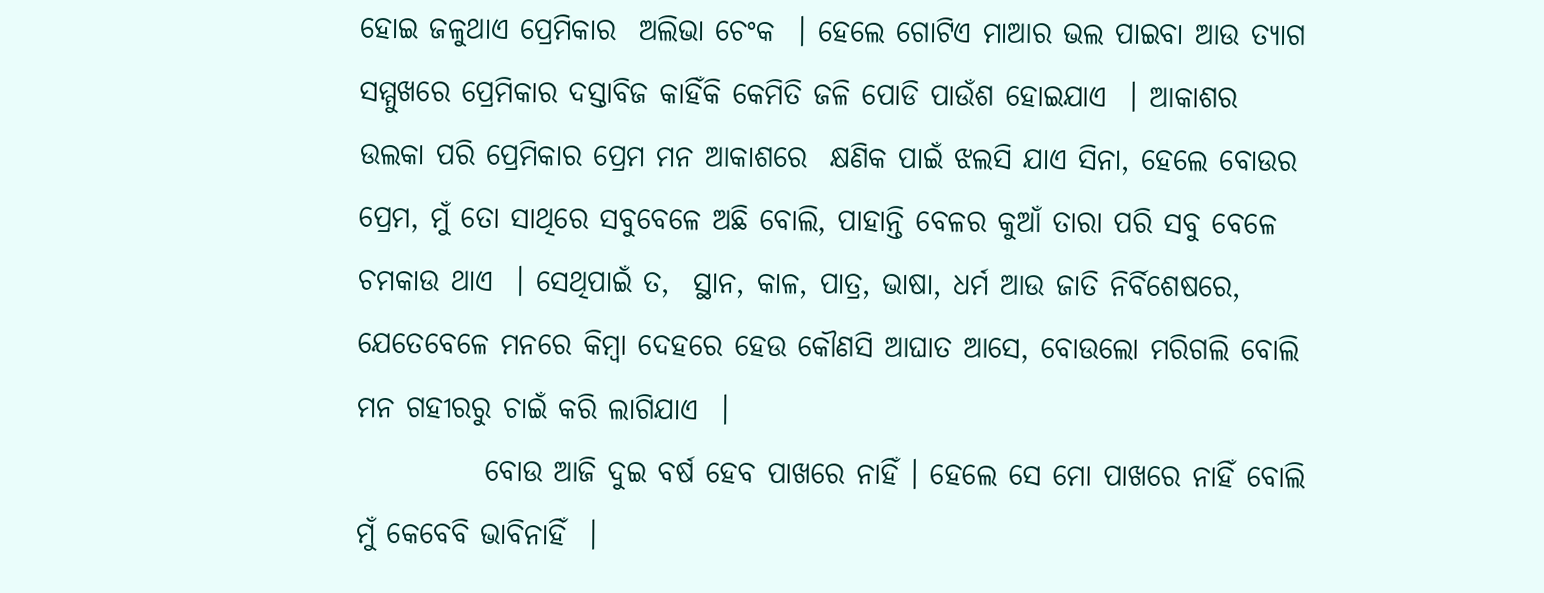ହୋଇ ଜଳୁଥାଏ ପ୍ରେମିକାର  ଅଲିଭା ଚେଂକ  । ହେଲେ ଗୋଟିଏ ମାଆର ଭଲ ପାଇବା ଆଉ ତ୍ୟାଗ ସମ୍ମୁଖରେ ପ୍ରେମିକାର ଦସ୍ତାବିଜ କାହିଁକି କେମିତି ଜଳି ପୋଡି ପାଉଁଶ ହୋଇଯାଏ  । ଆକାଶର ଉଲକା ପରି ପ୍ରେମିକାର ପ୍ରେମ ମନ ଆକାଶରେ  କ୍ଷଣିକ ପାଇଁ ଝଲସି ଯାଏ ସିନା, ହେଲେ ବୋଉର ପ୍ରେମ, ମୁଁ ତୋ ସାଥିରେ ସବୁବେଳେ ଅଛି ବୋଲି, ପାହାନ୍ତି ବେଳର କୁଆଁ ତାରା ପରି ସବୁ ବେଳେ ଚମକାଉ ଥାଏ  । ସେଥିପାଇଁ ତ,  ସ୍ଥାନ, କାଳ, ପାତ୍ର, ଭାଷା, ଧର୍ମ ଆଉ ଜାତି ନିର୍ବିଶେଷରେ, ଯେତେବେଳେ ମନରେ କିମ୍ବା ଦେହରେ ହେଉ କୌଣସି ଆଘାତ ଆସେ, ବୋଉଲୋ ମରିଗଲି ବୋଲି ମନ ଗହୀରରୁ ଚାଇଁ କରି ଲାଗିଯାଏ  ।
           ବୋଉ ଆଜି ଦୁଇ ବର୍ଷ ହେବ ପାଖରେ ନାହିଁ । ହେଲେ ସେ ମୋ ପାଖରେ ନାହିଁ ବୋଲି  ମୁଁ କେବେବି ଭାବିନାହିଁ  ।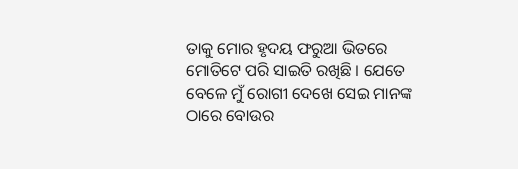ତାକୁ ମୋର ହୃଦୟ ଫରୁଆ ଭିତରେ ମୋତିଟେ ପରି ସାଇତି ରଖିଛି । ଯେତେ ବେଳେ ମୁଁ ରୋଗୀ ଦେଖେ ସେଇ ମାନଙ୍କ ଠାରେ ବୋଉର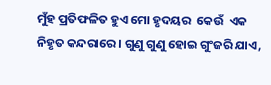ମୁଁହ ପ୍ରତିଫଳିତ ହୁଏ ମୋ ହୃଦୟର  କେଉଁ  ଏକ ନିହୃତ କନ୍ଦରାରେ । ଗୁଣୁ ଗୁଣୁ ହୋଇ ଗୁଂଜରି ଯାଏ,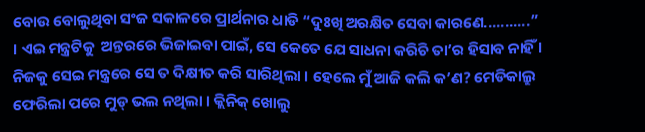ବୋଉ ବୋଲୁଥିବା ସଂଜ ସକାଳରେ ପ୍ରାର୍ଥନାର ଧାଡି “ଦୁଃଖି ଅରକ୍ଷିତ ସେବା କାରଣେ...........” । ଏଇ ମନ୍ତ୍ରଟିକୁ  ଅନ୍ତରରେ ଭିଜାଇବା ପାଇଁ, ସେ କେତେ ଯେ ସାଧନା କରିଚି ତା’ର ହିସାବ ନାହିଁ । ନିଜକୁ ସେଇ ମନ୍ତ୍ରରେ ସେ ତ ଦିକ୍ଷୀତ କରି ସାରିଥିଲା । ହେଲେ ମୁଁ ଆଜି କଲି କ’ଣ? ମେଡିକାଲ୍ରୁ ଫେରିଲା ପରେ ମୁଡ୍ ଭଲ ନଥିଲା । କ୍ଲିନିକ୍ ଖୋଲୁ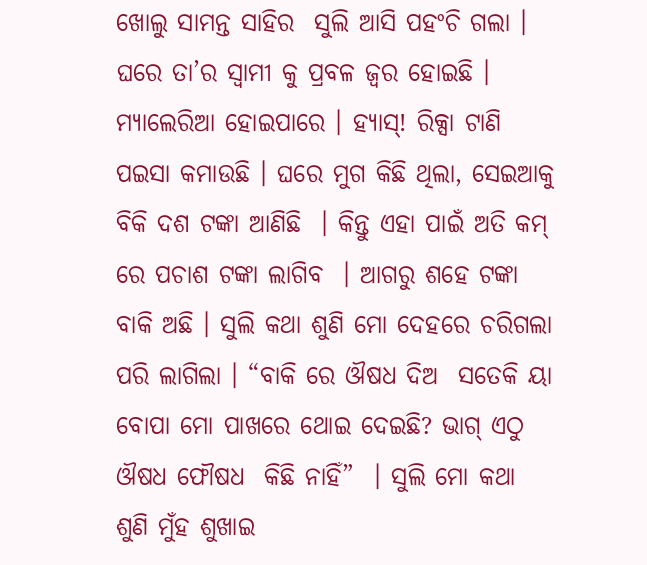ଖୋଲୁ ସାମନ୍ତ ସାହିର  ସୁଲି ଆସି ପହଂଚି ଗଲା । ଘରେ ତା’ର ସ୍ବାମୀ କୁ ପ୍ରବଳ ଜ୍ୱର ହୋଇଛି । ମ୍ୟାଲେରିଆ ହୋଇପାରେ । ହ୍ୟାସ୍! ରିକ୍ସା ଟାଣି ପଇସା କମାଉଛି । ଘରେ ମୁଗ କିଛି ଥିଲା, ସେଇଆକୁ ବିକି ଦଶ ଟଙ୍କା ଆଣିଛି  । କିନ୍ତୁ ଏହା ପାଇଁ ଅତି କମ୍ ରେ ପଚାଶ ଟଙ୍କା ଲାଗିବ  । ଆଗରୁ ଶହେ ଟଙ୍କା ବାକି ଅଛି । ସୁଲି କଥା ଶୁଣି ମୋ ଦେହରେ ଚରିଗଲା ପରି ଲାଗିଲା । “ବାକି ରେ ଔଷଧ ଦିଅ  ସତେକି ୟା ବୋପା ମୋ ପାଖରେ ଥୋଇ ଦେଇଛି? ଭାଗ୍ ଏଠୁ ଔଷଧ ଫୌଷଧ  କିଛି ନାହିଁ”  । ସୁଲି ମୋ କଥା ଶୁଣି ମୁଁହ ଶୁଖାଇ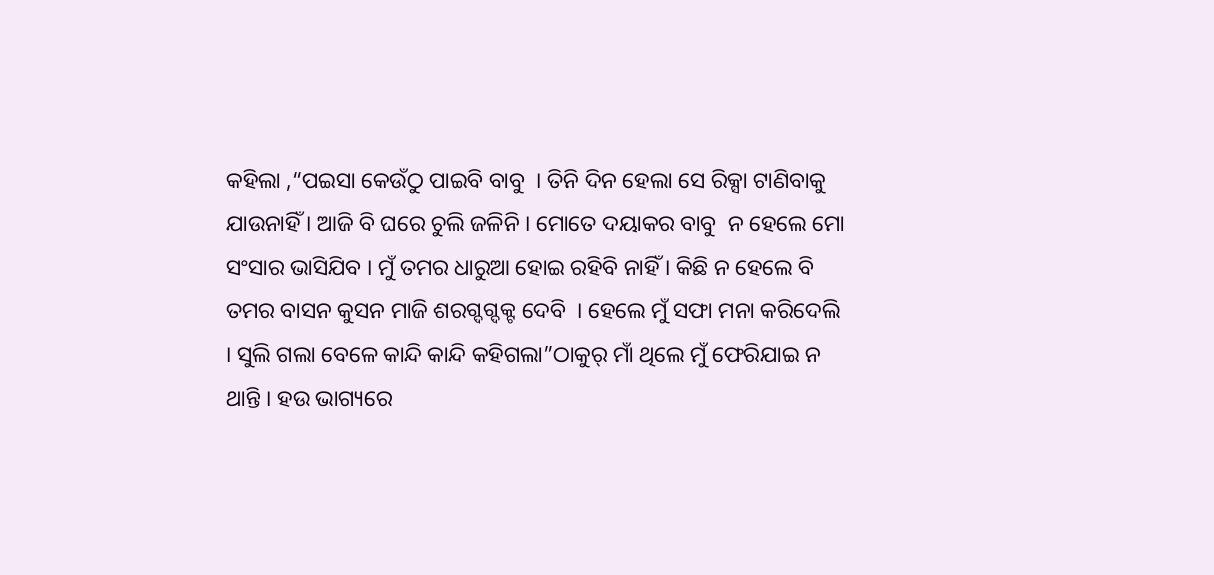କହିଲା ,“ପଇସା କେଉଁଠୁ ପାଇବି ବାବୁ  । ତିନି ଦିନ ହେଲା ସେ ରିକ୍ସା ଟାଣିବାକୁ  ଯାଉନାହିଁ । ଆଜି ବି ଘରେ ଚୁଲି ଜଳିନି । ମୋତେ ଦୟାକର ବାବୁ  ନ ହେଲେ ମୋ ସଂସାର ଭାସିଯିବ । ମୁଁ ତମର ଧାରୁଆ ହୋଇ ରହିବି ନାହିଁ । କିଛି ନ ହେଲେ ବି ତମର ବାସନ କୁସନ ମାଜି ଶରଗ୍ଦଗ୍ଦକ୍ଟ ଦେବି  । ହେଲେ ମୁଁ ସଫା ମନା କରିଦେଲି  । ସୁଲି ଗଲା ବେଳେ କାନ୍ଦି କାନ୍ଦି କହିଗଲା”ଠାକୁର୍ ମାଁ ଥିଲେ ମୁଁ ଫେରିଯାଇ ନ ଥାନ୍ତି । ହଉ ଭାଗ୍ୟରେ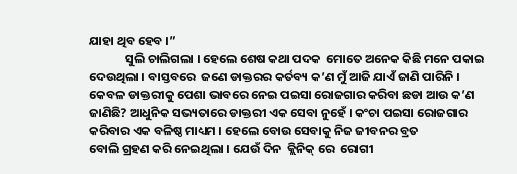ଯାହା ଥିବ ହେବ ।”
             ସୁଲି ଚାଲିଗଲା । ହେଲେ ଶେଷ କଥା ପଦକ  ମୋତେ ଅନେକ କିଛି ମନେ ପକାଇ ଦେଉଥିଲା । ବାସ୍ତବରେ  ଜଣେ ଡାକ୍ତରର କର୍ତବ୍ୟ କ’ଣ ମୁଁ ଆଜି ଯାଏଁ ଜାଣି ପାରିନି । କେବଳ ଡାକ୍ତରୀକୁ ପେଶା ଭାବରେ ନେଇ ପଇସା ରୋଜଗାର କରିବା ଛଡା ଆଉ କ’ଣ ଜାଣିଛି? ଆଧୁନିକ ସଭ୍ୟତାରେ ଡାକ୍ତରୀ ଏକ ସେବା ନୁହେଁ । କଂଚା ପଇସା ରୋଜଗାର କରିବାର ଏକ ବଳିଷ୍ଠ ମାଧ୍ୟମ । ହେଲେ ବୋଉ ସେବାକୁ ନିଜ ଜୀବନର ବ୍ରତ
ବୋଲି ଗ୍ରହଣ କରି ନେଇଥିଲା । ଯେଉଁ ଦିନ  କ୍ଲିନିକ୍ ରେ  ରୋଗୀ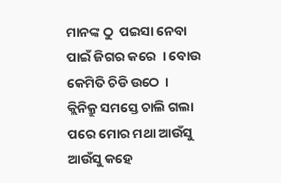ମାନଙ୍କ ଠୁ  ପଇସା ନେବା ପାଇଁ ଜିଗର କରେ  । ବୋଉ କେମିତି ଚିଡି ଉଠେ  । କ୍ଲିନିକ୍ରୁ ସମସ୍ତେ ଚାଲି ଗଲା ପରେ ମୋର ମଥା ଆଉଁସୁ ଆଉଁସୁ କହେ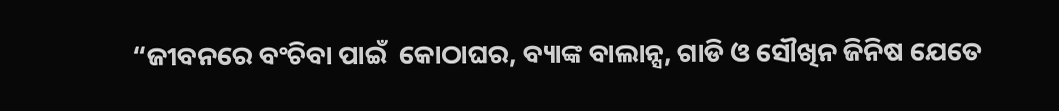“ଜୀବନରେ ବଂଚିବା ପାଇଁ  କୋଠାଘର, ବ୍ୟାଙ୍କ ବାଲାନ୍ସ, ଗାଡି ଓ ସୌଖିନ ଜିନିଷ ଯେତେ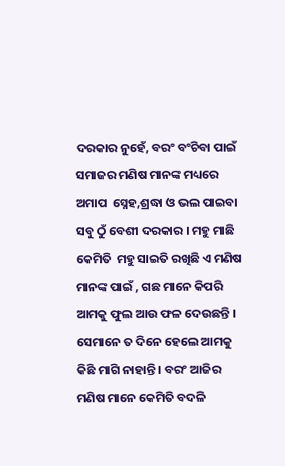ଦରକାର ନୁହେଁ, ବରଂ ବଂଚିବା ପାଇଁ  ସମାଜର ମଣିଷ ମାନଙ୍କ ମଧ୍ୟରେ ଅମାପ  ସ୍ନେହ,ଶ୍ରଦ୍ଧା ଓ ଭଲ ପାଇବା  ସବୁ ଠୁଁ ବେଶୀ ଦରକାର । ମହୁ ମାଛି  କେମିତି  ମହୁ ସାଇତି ରଖିଛି ଏ ମଣିଷ ମାନଙ୍କ ପାଇଁ , ଗଛ ମାନେ କିପରି ଆମକୁ ଫୁଲ ଆଉ ଫଳ ଦେଉଛନ୍ତି । ସେମାନେ ତ ଦିନେ ହେଲେ ଆମକୁ କିଛି ମାଗି ନାହାନ୍ତି । ବରଂ ଆଜିର ମଣିଷ ମାନେ କେମିତି ବଦଳି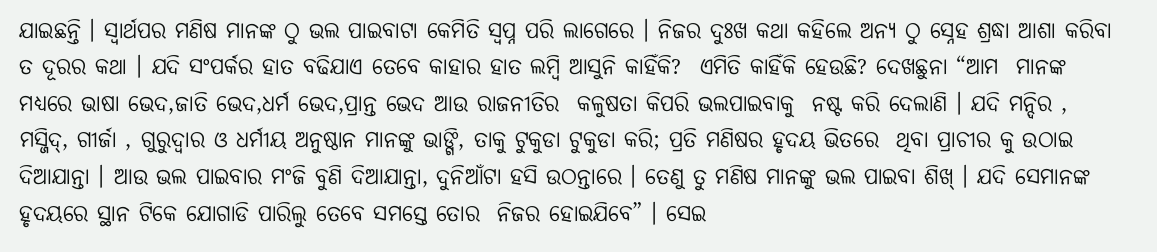ଯାଇଛନ୍ତି । ସ୍ବାର୍ଥପର ମଣିଷ ମାନଙ୍କ ଠୁ ଭଲ ପାଇବାଟା କେମିତି ସ୍ବପ୍ନ ପରି ଲାଗେରେ । ନିଜର ଦୁଃଖ କଥା କହିଲେ ଅନ୍ୟ ଠୁ ସ୍ନେହ ଶ୍ରଦ୍ଧା ଆଶା କରିବା ତ ଦୂରର କଥା । ଯଦି ସଂପର୍କର ହାତ ବଢିଯାଏ ତେବେ କାହାର ହାତ ଲମ୍ବି ଆସୁନି କାହିଁକି?  ଏମିତି କାହିଁକି ହେଉଛି? ଦେଖଛୁନା “ଆମ  ମାନଙ୍କ ମଧ୍ୟରେ ଭାଷା ଭେଦ,ଜାତି ଭେଦ,ଧର୍ମ ଭେଦ,ପ୍ରାନ୍ତ ଭେଦ ଆଉ ରାଜନୀତିର  କଳୁଷତା କିପରି ଭଲପାଇବାକୁ  ନଷ୍ଟ କରି ଦେଲାଣି । ଯଦି ମନ୍ଦିର , ମସ୍ଜିଦ୍, ଗୀର୍ଜା , ଗୁରୁଦ୍ୱାର ଓ ଧର୍ମୀୟ ଅନୁଷ୍ଠାନ ମାନଙ୍କୁ ଭାଙ୍ଗି, ତାକୁ ଟୁକୁଡା ଟୁକୁଡା କରି; ପ୍ରତି ମଣିଷର ହୃଦୟ ଭିତରେ  ଥିବା ପ୍ରାଚୀର କୁ ଉଠାଇ ଦିଆଯାନ୍ତା । ଆଉ ଭଲ ପାଇବାର ମଂଜି ବୁଣି ଦିଆଯାନ୍ତା, ଦୁନିଆଁଟା ହସି ଉଠନ୍ତାରେ । ତେଣୁ ତୁ ମଣିଷ ମାନଙ୍କୁ ଭଲ ପାଇବା ଶିଖ୍ । ଯଦି ସେମାନଙ୍କ ହୃଦୟରେ ସ୍ଥାନ ଟିକେ ଯୋଗାଡି ପାରିଲୁ ତେବେ ସମସ୍ତେ ତୋର  ନିଜର ହୋଇଯିବେ” । ସେଇ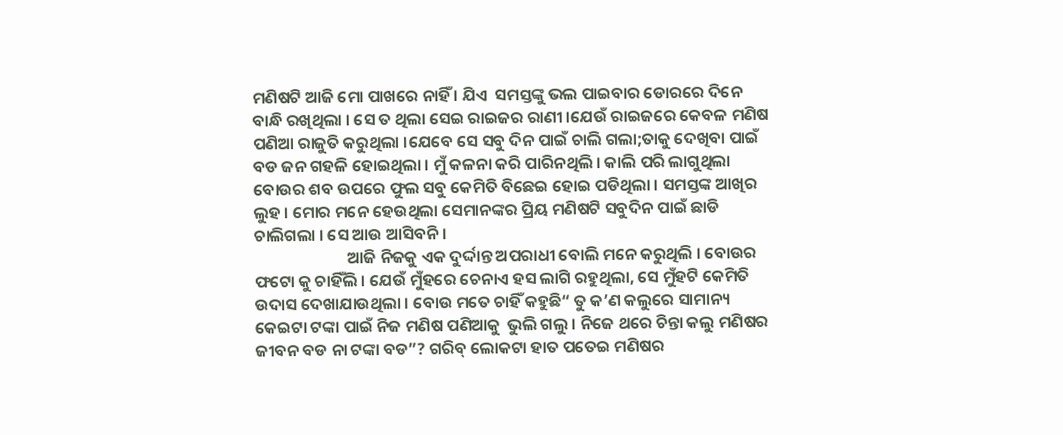ମଣିଷଟି ଆଜି ମୋ ପାଖରେ ନାହିଁ । ଯିଏ  ସମସ୍ତଙ୍କୁ ଭଲ ପାଇବାର ଡୋରରେ ଦିନେ ବାନ୍ଧି ରଖିଥିଲା । ସେ ତ ଥିଲା ସେଇ ରାଇଜର ରାଣୀ ।ଯେଉଁ ରାଇଜରେ କେବଳ ମଣିଷ ପଣିଆ ରାଜୁତି କରୁଥିଲା ।ଯେବେ ସେ ସବୁ ଦିନ ପାଇଁ ଚାଲି ଗଲା;ତାକୁ ଦେଖିବା ପାଇଁ ବଡ ଜନ ଗହଳି ହୋଇଥିଲା । ମୁଁ କଳନା କରି ପାରିନଥିଲି । କାଲି ପରି ଲାଗୁଥିଲା ବୋଉର ଶବ ଉପରେ ଫୁଲ ସବୁ କେମିତି ବିଛେଇ ହୋଇ ପଡିଥିଲା । ସମସ୍ତଙ୍କ ଆଖିର  ଲୁହ । ମୋର ମନେ ହେଉଥିଲା ସେମାନଙ୍କର ପ୍ରିୟ ମଣିଷଟି ସବୁଦିନ ପାଇଁ ଛାଡି ଚାଲିଗଲା । ସେ ଆଉ ଆସିବନି ।
                         ଆଜି ନିଜକୁ ଏକ ଦୁର୍ଦ୍ଦାନ୍ତ ଅପରାଧୀ ବୋଲି ମନେ କରୁଥିଲି । ବୋଉର ଫଟୋ କୁ ଚାହିଁଲି । ଯେଉଁ ମୁଁହରେ ଚେନାଏ ହସ ଲାଗି ରହୁଥିଲା, ସେ ମୁଁହଟି କେମିତି ଉଦାସ ଦେଖାଯାଉଥିଲା । ବୋଉ ମତେ ଚାହିଁ କହୁଛି“ ତୁ କ’ଣ କଲୁରେ ସାମାନ୍ୟ କେଇଟା ଟଙ୍କା ପାଇଁ ନିଜ ମଣିଷ ପଣିଆକୁ  ଭୁଲି ଗଲୁ । ନିଜେ ଥରେ ଚିନ୍ତା କଲୁ ମଣିଷର ଜୀବନ ବଡ ନା ଟଙ୍କା ବଡ”? ଗରିବ୍ ଲୋକଟା ହାତ ପତେଇ ମଣିଷର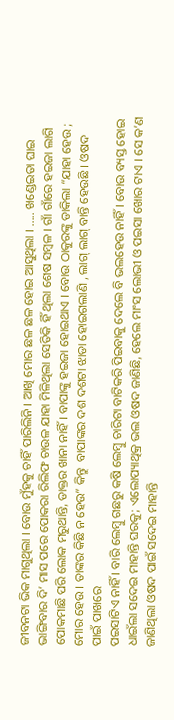ଜୀବନଟା ଭିକ ମାଗୁଥିଲା । ବୋଉ ମୁଁହକୁ ଚାହିଁ ପାରିଲିନି । ଆଖି ମୋର ଛଳ ଛଳ ହୋଇ ଆସୁଥିଲା । ..... ଖଣ୍ଡେଇତା ଘାଇ ଭାଙ୍ଗିବାର ଦି’ ମାସ ପରେ ପୋକରା ରିଲିଫ ଚାଉଳ ଯାହା ମିଳିଥିଲା ସେତିକି ହିଁ ଥିଲା ଶେଷ ସମ୍ବଳ । ଗାଁ ଗାଁରେ ହଇଜା ଲାଗି ପୋକମାଛି ପରି ଲୋକ ମରୁଥାନ୍ତି, ଡାକ୍ତର ଖାନା ନାହିଁ । ବାପାଙ୍କୁ ହଇଜା ହୋଇଥାଏ । ବୋଉ ଠାକୁରଙ୍କୁ ଡାକିଲା “ଯାହା ହେଉ ; ମୋର ହେଉ । ତାଙ୍କର କିଛି ନ ହେଉ” କିନ୍ତୁ  ବାପାଙ୍କର ଦଶ ଦଶଟା ଝାଡା ହୋଇଗଲାଣି , ଲାଗ୍ ଲାଗ୍ ବାନ୍ତି ହେଉଛି । ଓଷଦ ପାଇଁ ପାଖରେ
ପଇସାଟିଏ ନାହିଁ । ବାରି ଲେମ୍ବୁ ଗଛରୁ କଷି ଲେମ୍ବୁ ଚାରିଟା ବାଟିକରି ପିଇବାକୁ ଦେଲେ ବି ଭଲହେଉ ନାହିଁ । ବୋଉ ବ୍ୟସ୍ତ ହୋଇ ଧାଇଁଲା ସଦେଇ ମାହାନ୍ତି ଘରକୁ; ଏଲୋପ୍ୟାଥିକ୍ର ଭଲ ଓଷଦ ଜାଣିଛି, ହେଲେ ମାଂସ ଲୋଭୀ ଓ ପଇସା ଖୋର ଟାଏ । ସେ କ’ଣ ଜାଣିଥିଲା ଓଷଦ ପାଇଁ ସଦେଇ ମାହାନ୍ତି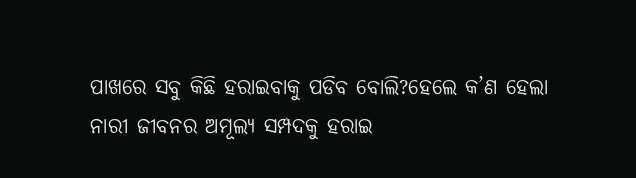ପାଖରେ ସବୁ କିଛି ହରାଇବାକୁ ପଡିବ ବୋଲି?ହେଲେ କ’ଣ ହେଲା ନାରୀ ଜୀବନର ଅମୂଲ୍ୟ ସମ୍ପଦକୁ ହରାଇ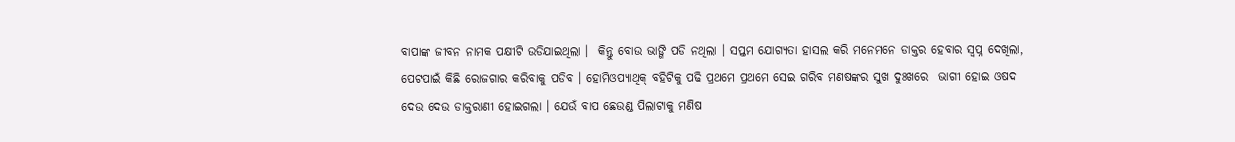ବାପାଙ୍କ ଜୀବନ ନାମକ ପକ୍ଷୀଟି ଉଡିଯାଇଥିଲା ।  କିନ୍ତୁ ବୋଉ ଭାଙ୍ଗି ପଡି ନଥିଲା । ସପ୍ତମ ଯୋଗ୍ୟତା ହାସଲ କରି ମନେମନେ ଡାକ୍ତର ହେବାର ସ୍ବପ୍ନ ଦେଖିଲା, ପେଟପାଇଁ କିଛି ରୋଜଗାର କରିବାକୁ ପଡିବ । ହୋମିଓପ୍ୟାଥିକ୍ ବହିଟିକୁ ପଢି ପ୍ରଥମେ ପ୍ରଥମେ ସେଇ ଗରିବ ମଣଷଙ୍କର ସୁଖ ଦୁଃଖରେ  ଭାଗୀ ହୋଇ ଓଷଦ ଦେଉ ଦେଉ ଡାକ୍ତରାଣୀ ହୋଇଗଲା । ଯେଉଁ ବାପ ଛେଉଣ୍ଡ ପିଲାଟାକୁ ମଣିଷ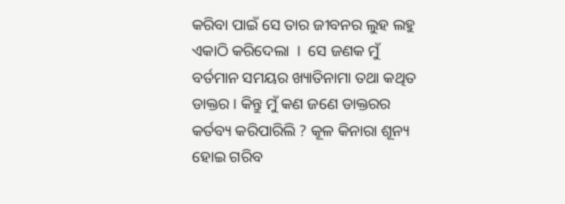କରିବା ପାଇଁ ସେ ତାର ଜୀବନର ଲୁହ ଲହୁ ଏକାଠି କରିଦେଲା  ।  ସେ ଜଣକ ମୁଁ ବର୍ତମାନ ସମୟର ଖ୍ୟାତିନାମା ତଥା କଥିତ ଡାକ୍ତର । କିନ୍ତୁ ମୁଁ କଣ ଜଣେ ଡାକ୍ତରର କର୍ତବ୍ୟ କରିପାରିଲି ? କୂଳ କିନାରା ଶୂନ୍ୟ ହୋଇ ଗରିବ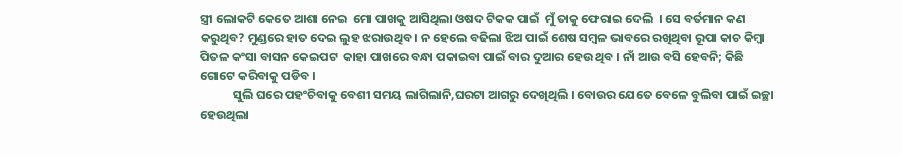ସ୍ତ୍ରୀ ଲୋକଟି କେତେ ଆଶା ନେଇ  ମୋ ପାଖକୁ ଆସିଥିଲା ଓଷଦ ଟିକକ ପାଇଁ  ମୁଁ ତାକୁ ଫେରାଇ ଦେଲି  । ସେ ବର୍ତମାନ କଣ କରୁଥିବ? ମୁଣ୍ଡରେ ହାତ ଦେଇ ଲୁହ ଝରାଉଥିବ । ନ ହେଲେ ବଢିଲା ଝିଅ ପାଇଁ ଶେଷ ସମ୍ବଳ ଭାବରେ ରଖିଥିବା ରୂପା କାଚ କିମ୍ବା ପିତଳ କଂସା ବାସନ କେଇପଟ  କାହା ପାଖରେ ବନ୍ଧା ପକାଇବା ପାଇଁ ବାର ଦୁଆର ହେଉ ଥିବ । ନାଁ ଆଉ ବସି ହେବନି; କିଛି ଗୋଟେ କରିବାକୁ ପଡିବ ।
            ସୁଲି ଘରେ ପହଂଚିବାକୁ ବେଶୀ ସମୟ ଲାଗିଲାନି,ଘରଟା ଆଗରୁ ଦେଖିଥିଲି । ବୋଉର ଯେତେ ବେଳେ ବୁଲିବା ପାଇଁ ଇଚ୍ଛା ହେଉଥିଲା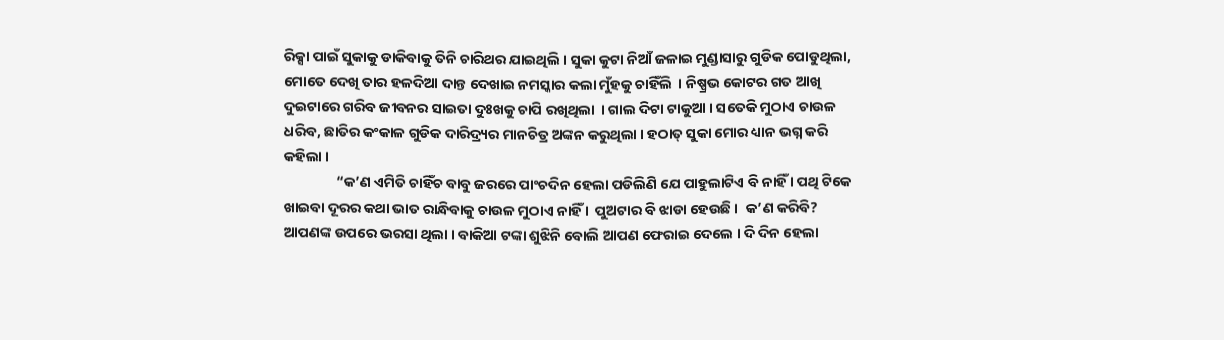ରିକ୍ସା ପାଇଁ ସୁକାକୁ ଡାକିବାକୁ ତିନି ଚାରିଥର ଯାଇଥିଲି । ସୁକା କୁଟା ନିଆଁ ଜଳାଇ ମୁଣ୍ଡାସାରୁ ଗୁଡିକ ପୋଡୁଥିଲା, ମୋତେ ଦେଖି ତାର ହଳଦିଆ ଦାନ୍ତ ଦେଖାଇ ନମସ୍କାର କଲା ମୁଁହକୁ ଚାହିଁଲି  । ନିଷ୍ପ୍ରଭ କୋଟର ଗତ ଆଖି ଦୁଇଟାରେ ଗରିବ ଜୀବନର ସାଇତା ଦୁଃଖକୁ ଚାପି ରଖିଥିଲା  । ଗାଲ ଦିଟା ଟାକୁଆ । ସତେକି ମୁଠାଏ ଚାଉଳ ଧରିବ, ଛାତିର କଂକାଳ ଗୁଡିକ ଦାରିଦ୍ର୍ୟର ମାନଚିତ୍ର ଅଙ୍କନ କରୁଥିଲା । ହଠାତ୍ ସୁକା ମୋର ଧ୍ୟାନ ଭଗ୍ନ କରି କହିଲା ।
                “କ’ଣ ଏମିତି ଚାହିଁଚ ବାବୁ ଜରରେ ପାଂଚଦିନ ହେଲା ପଡିଲିଣି ଯେ ପାହୁଲାଟିଏ ବି ନାହିଁ । ପଥି ଟିକେ ଖାଇବା ଦୂରର କଥା ଭାତ ରାନ୍ଧିବାକୁ ଚାଉଳ ମୁଠାଏ ନାହିଁ ।  ପୁଅଟାର ବି ଝାଡା ହେଉଛି ।  କ’ଣ କରିବି? ଆପଣଙ୍କ ଉପରେ ଭରସା ଥିଲା । ବାକିଆ ଟଙ୍କା ଶୁଝିନି ବୋଲି ଆପଣ ଫେରାଇ ଦେଲେ । ଦି ଦିନ ହେଲା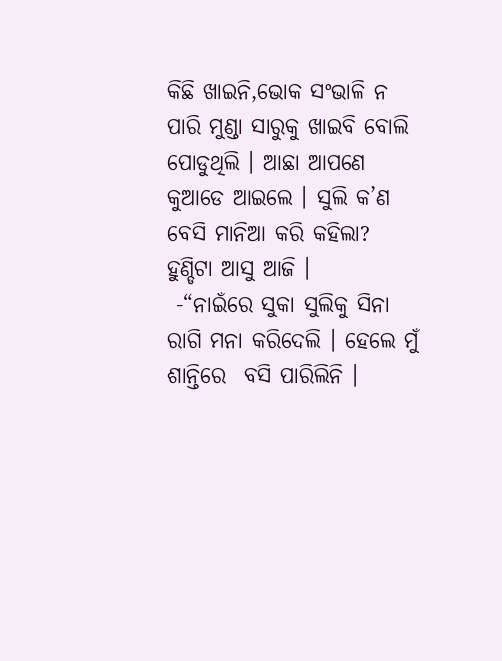କିଛି ଖାଇନି,ଭୋକ ସଂଭାଳି ନ ପାରି ମୁଣ୍ଡା ସାରୁକୁ ଖାଇବି ବୋଲି ପୋଡୁଥିଲି । ଆଛା ଆପଣେ  କୁଆଡେ ଆଇଲେ । ସୁଲି କ’ଣ ବେସି ମାନିଆ କରି କହିଲା? ହୁଣ୍ଡିଟା ଆସୁ ଆଜି ।
 -“ନାଇଁରେ ସୁକା ସୁଲିକୁ ସିନା ରାଗି ମନା କରିଦେଲି । ହେଲେ ମୁଁ ଶାନ୍ତିରେ  ବସି ପାରିଲିନି ।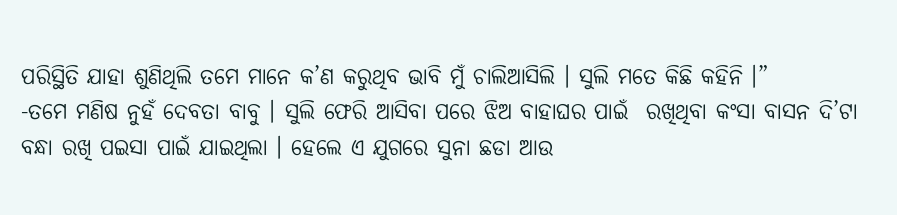ପରିସ୍ଥିତି ଯାହା ଶୁଣିଥିଲି ତମେ ମାନେ କ’ଣ କରୁଥିବ ଭାବି ମୁଁ ଚାଲିଆସିଲି । ସୁଲି ମତେ କିଛି କହିନି ।”
-ତମେ ମଣିଷ ନୁହଁ ଦେବତା ବାବୁ । ସୁଲି ଫେରି ଆସିବା ପରେ ଝିଅ ବାହାଘର ପାଇଁ  ରଖିଥିବା କଂସା ବାସନ ଦି’ଟା  ବନ୍ଧା ରଖି ପଇସା ପାଇଁ ଯାଇଥିଲା । ହେଲେ ଏ ଯୁଗରେ ସୁନା ଛଡା ଆଉ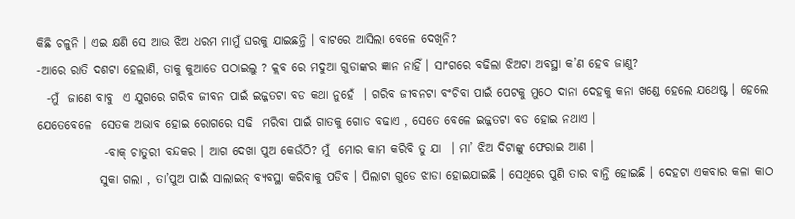କିଛି ଚଳୁନି । ଏଇ କ୍ଷଣି ସେ ଆଉ ଝିଅ ଧରମ ମାମୁଁ ଘରକୁ ଯାଇଛନ୍ତି । ବାଟରେ ଆସିଲା ବେଳେ ଦେଖିନି?
-ଆରେ ରାତି ଦଶଟା ହେଲାଣି, ତାକୁ କୁଆଡେ ପଠାଇଲୁ ? କ୍ଲବ ରେ ମଦୁଆ ଗୁଡାଙ୍କର ଜ୍ଞାନ ନାହିଁ । ସାଂଗରେ ବଢିଲା ଝିଅଟା ଅବସ୍ଥା କ’ଣ ହେବ ଜାଣୁ?
  -ମୁଁ  ଜାଣେ ବାବୁ  ଏ ଯୁଗରେ ଗରିବ ଜୀବନ ପାଇଁ ଇଜ୍ଜତଟା ବଡ କଥା ନୁହେଁ  । ଗରିବ ଜୀବନଟା ବଂଚିବା ପାଇଁ ପେଟକୁ ମୁଠେ ଦାନା ଦେହକୁ କନା ଖଣ୍ଡେ ହେଲେ ଯଥେଷ୍ଟ । ହେଲେ ଯେତେବେଳେ  ସେତକ ଅଭାବ ହୋଇ ରୋଗରେ ସଢି  ମରିବା ପାଇଁ ଗାତକୁ ଗୋଡ ବଢାଏ , ସେତେ ବେଳେ ଇଜ୍ଜତଟା ବଡ ହୋଇ ନଥାଏ ।
              -ବାକ୍ ଚାତୁରୀ ବନ୍ଦକର । ଆଗ ଦେଖା ପୁଅ କେଉଁଠି? ମୁଁ  ମୋର କାମ କରିବି ତୁ ଯା  । ମା’ ଝିଅ ଦିଟାଙ୍କୁ ଫେରାଇ ଆଣ ।
             ସୁକା ଗଲା , ତା’ପୁଅ ପାଇଁ ସାଲାଇନ୍ ବ୍ୟବସ୍ଥା କରିବାକୁ ପଡିବ । ପିଲାଟା ଗୁଡେ ଝାଡା ହୋଇଯାଇଛି । ସେଥିରେ ପୁଣି ତାର ବାନ୍ତି ହୋଇଛି । ଦେହଟା ଏକବାର କଳା କାଠ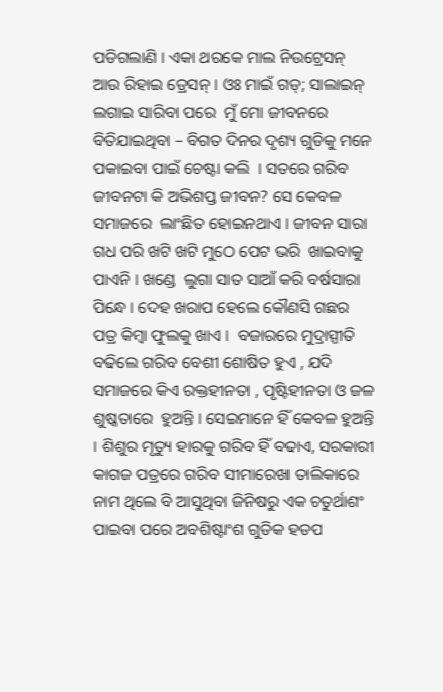ପଡିଗଲାଣି । ଏକା ଥରକେ ମାଲ ନିଉଟ୍ରେସନ୍ ଆଉ ରିହାଇ ଡ୍ରେସନ୍ । ଓଃ ମାଇଁ ଗଡ୍; ସାଲାଇନ୍ ଲଗାଇ ସାରିବା ପରେ  ମୁଁ ମୋ ଜୀବନରେ  ବିତିଯାଇଥିବା – ବିଗତ ଦିନର ଦୃଶ୍ୟ ଗୁଡିକୁ ମନେ ପକାଇବା ପାଇଁ ଚେଷ୍ଟା କଲି  । ସତରେ ଗରିବ ଜୀବନଟା କି ଅଭିଶପ୍ତ ଜୀବନ? ସେ କେବଳ ସମାଜରେ  ଲାଂଛିତ ହୋଇନଥାଏ । ଜୀବନ ସାରା ଗଧ ପରି ଖଟି ଖଟି ମୁଠେ ପେଟ ଭରି  ଖାଇବାକୁ ପାଏନି । ଖଣ୍ଡେ  ଲୁଗା ସାତ ସାଆଁ କରି ବର୍ଷସାରା ପିନ୍ଧେ । ଦେହ ଖରାପ ହେଲେ କୌଣସି ଗଛର ପତ୍ର କିମ୍ବା ଫୁଲକୁ ଖାଏ ।  ବଜାରରେ ମୁଦ୍ରାସ୍ପୀତି ବଢିଲେ ଗରିବ ବେଶୀ ଶୋଷିତ ହୁଏ , ଯଦି ସମାଜରେ କିଏ ରକ୍ତହୀନତା , ପୃଷ୍ଟିହୀନତା ଓ ଜଳ ଶୁଷ୍କତାରେ  ହୁଅନ୍ତି । ସେଇମାନେ ହିଁ କେବଳ ହୁଅନ୍ତି । ଶିଶୁର ମୃତ୍ୟୁ ହାରକୁ ଗରିବ ହିଁ ବଢାଏ, ସରକାରୀ  କାଗଜ ପତ୍ରରେ ଗରିବ ସୀମାରେଖା ତାଲିକାରେ ନାମ ଥିଲେ ବି ଆସୁଥିବା ଜିନିଷରୁ ଏକ ଚତୁର୍ଥାଶଂ ପାଇବା ପରେ ଅବଶିଷ୍ଟାଂଶ ଗୁଡିକ ହଡପ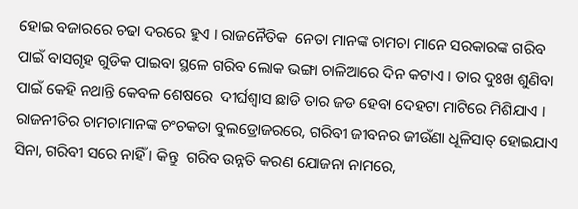ହୋଇ ବଜାରରେ ଚଢା ଦରରେ ହୁଏ । ରାଜନୈତିକ  ନେତା ମାନଙ୍କ ଚାମଚା ମାନେ ସରକାରଙ୍କ ଗରିବ ପାଇଁ ବାସଗୃହ ଗୁଡିକ ପାଇବା ସ୍ଥଳେ ଗରିବ ଲୋକ ଭଙ୍ଗା ଚାଳିଆରେ ଦିନ କଟାଏ । ତାର ଦୁଃଖ ଶୁଣିବା ପାଇଁ କେହି ନଥାନ୍ତି କେବଳ ଶେଷରେ  ଦୀର୍ଘଶ୍ୱାସ ଛାଡି ତାର ଜଡ ହେବା ଦେହଟା ମାଟିରେ ମିଶିଯାଏ । ରାଜନୀତିର ଚାମଚାମାନଙ୍କ ଚଂଚକତା ବୁଲଡ୍ରୋଜରରେ, ଗରିବୀ ଜୀବନର ଜୀଉଁଣା ଧୂଳିସାତ୍ ହୋଇଯାଏ ସିନା, ଗରିବୀ ସରେ ନାହିଁ । କିନ୍ତୁ  ଗରିବ ଉନ୍ନତି କରଣ ଯୋଜନା ନାମରେ,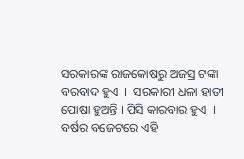ସରକାରଙ୍କ ରାଜକୋଷରୁ ଅଜସ୍ର ଟଙ୍କା ବରବାଦ ହୁଏ  ।  ସରକାରୀ ଧଳା ହାତୀ ପୋଷା ହୁଅନ୍ତି । ପିସି କାରବାର ହୁଏ  । ବର୍ଷର ବଜେଟରେ ଏହି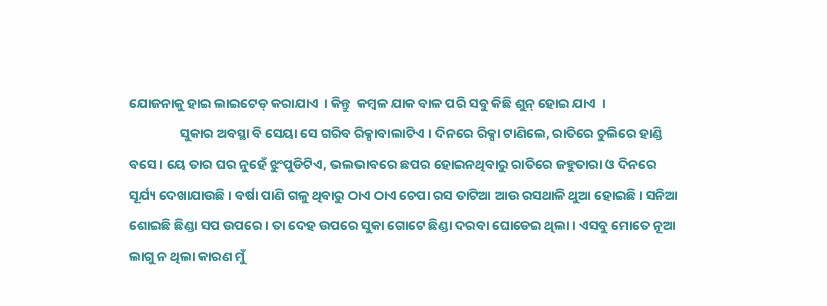ଯୋଜନାକୁ ହାଇ ଲାଇଟେଡ୍ କରାଯାଏ  । କିନ୍ତୁ  କମ୍ବଳ ଯାକ ବାଳ ପରି ସବୁ କିଛି ଶୁନ୍ ହୋଇ ଯାଏ  ।
                 ସୁକାର ଅବସ୍ଥା ବି ସେୟା ସେ ଗରିବ ରିକ୍ସାବାଲାଟିଏ । ଦିନରେ ରିକ୍ସା ଟାଣିଲେ, ରାତିରେ ଚୁଲିରେ ହାଣ୍ଡି ବସେ । ୟେ ତାର ଘର ନୁହେଁ ଝୁଂପୁଡିଟିଏ, ଭଲଭାବରେ ଛପର ହୋଇନଥିବାରୁ ରାତିରେ ଜହୁତାରା ଓ ଦିନରେ ସୂର୍ଯ୍ୟ ଦେଖାଯାଉଛି । ବର୍ଷା ପାଣି ଗଳୁ ଥିବାରୁ ଠାଏ ଠାଏ ଚେପା ରସ ତାଟିଆ ଆଉ ରସଥାଳି ଥୁଆ ହୋଇଛି । ସନିଆ ଶୋଇଛି ଛିଣ୍ଡା ସପ ଉପରେ । ତା ଦେହ ଉପରେ ସୁକା ଗୋଟେ ଛିଣ୍ଡା ଦରବା ଘୋଡେଇ ଥିଲା । ଏସବୁ ମୋତେ ନୂଆ ଲାଗୁ ନ ଥିଲା କାରଣ ମୁଁ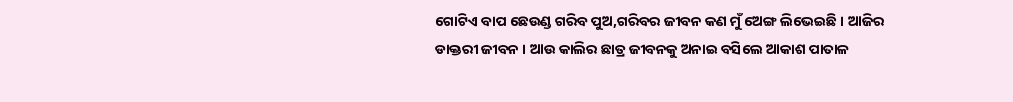ଗୋଟିଏ ବାପ ଛେଉଣ୍ଡ ଗରିବ ପୁଅ,ଗରିବର ଜୀବନ କଣ ମୁଁ ଅେଙ୍ଗ ଲିଭେଇଛି । ଆଜିର ଡାକ୍ତରୀ ଜୀବନ । ଆଉ କାଲିର ଛାତ୍ର ଜୀବନକୁ ଅନାଇ ବସିଲେ ଆକାଶ ପାତାଳ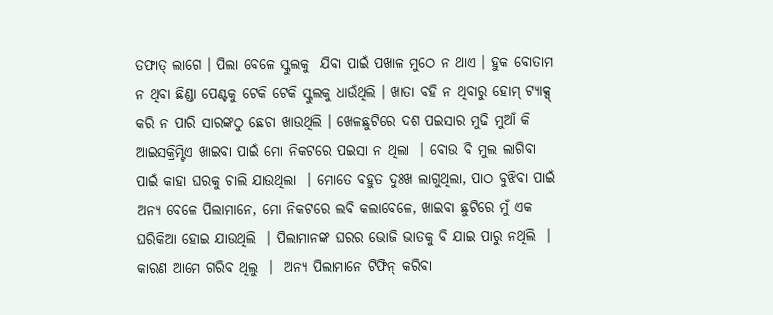ତଫାତ୍ ଲାଗେ । ପିଲା ବେଳେ ସ୍କୁଲକୁ  ଯିବା ପାଇଁ ପଖାଳ ମୁଠେ ନ ଥାଏ । ହୁକ ବୋତାମ ନ ଥିବା ଛିଣ୍ଡା ପେଣ୍ଟକୁ ଟେକି ଟେକି ସ୍କୁଲକୁ ଧାଉଁଥିଲି । ଖାତା ବହି ନ ଥିବାରୁ ହୋମ୍ ଟ୍ୟାକ୍ସ୍ କରି ନ ପାରି ସାରଙ୍କଠୁ ଛେଚା ଖାଉଥିଲି । ଖେଳଛୁଟିରେ ଦଶ ପଇସାର ମୁଢି ମୁଆଁ କି ଆଇସକ୍ରିମ୍ଟିଏ ଖାଇବା ପାଇଁ ମୋ ନିକଟରେ ପଇସା ନ ଥିଲା  । ବୋଉ ବି ମୁଲ ଲାଗିବା ପାଇଁ କାହା ଘରକୁ ଚାଲି ଯାଉଥିଲା  । ମୋତେ ବହୁତ ଦୁଃଖ ଲାଗୁଥିଲା, ପାଠ ବୁଝିବା ପାଇଁ ଅନ୍ୟ ବେଳେ ପିଲାମାନେ, ମୋ ନିକଟରେ ଲବି କଲାବେଳେ, ଖାଇବା ଛୁଟିରେ ମୁଁ ଏକ ଘରିକିଆ ହୋଇ ଯାଉଥିଲି  । ପିଲାମାନଙ୍କ ଘରର ଭୋଜି ଭାତକୁ ବି ଯାଇ ପାରୁ ନଥିଲି  । କାରଣ ଆମେ ଗରିବ ଥିଲୁ  ।  ଅନ୍ୟ ପିଲାମାନେ ଟିଫିନ୍ କରିବା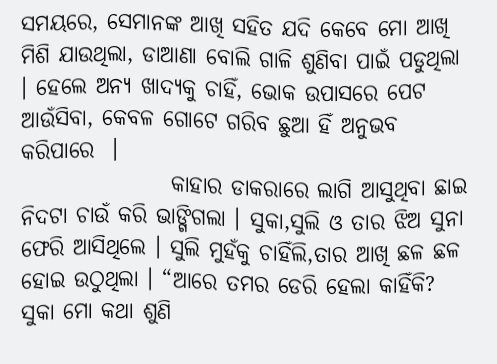ସମୟରେ, ସେମାନଙ୍କ ଆଖି ସହିତ ଯଦି କେବେ ମୋ ଆଖି ମିଶି ଯାଉଥିଲା, ଡାଆଣା ବୋଲି ଗାଳି ଶୁଣିବା ପାଇଁ ପଡୁଥିଲା । ହେଲେ ଅନ୍ୟ ଖାଦ୍ୟକୁ ଚାହିଁ, ଭୋକ ଉପାସରେ ପେଟ ଆଉଁସିବା, କେବଳ ଗୋଟେ ଗରିବ ଛୁଆ ହିଁ ଅନୁଭବ କରିପାରେ  ।
                 କାହାର ଡାକରାରେ ଲାଗି ଆସୁଥିବା ଛାଇ ନିଦଟା ଚାଉଁ କରି ଭାଙ୍ଗିଗଲା । ସୁକା,ସୁଲି ଓ ତାର ଝିଅ ସୁନା ଫେରି ଆସିଥିଲେ । ସୁଲି ମୁହଁକୁ ଚାହିଁଲି,ତାର ଆଖି ଛଳ ଛଳ ହୋଇ ଉଠୁଥିଲା । “ଆରେ ତମର ଡେରି ହେଲା କାହିଁକି? ସୁକା ମୋ କଥା ଶୁଣି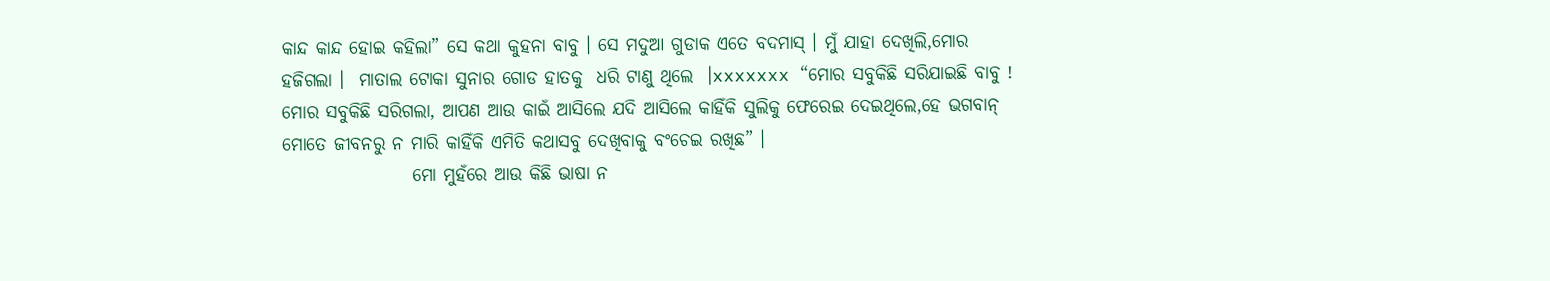କାନ୍ଦ କାନ୍ଦ ହୋଇ କହିଲା” ସେ କଥା କୁହନା ବାବୁ । ସେ ମଦୁଆ ଗୁଡାକ ଏତେ ବଦମାସ୍ । ମୁଁ ଯାହା ଦେଖିଲି,ମୋର ହଜିଗଲା ।  ମାତାଲ ଟୋକା ସୁନାର ଗୋଡ ହାତକୁ  ଧରି ଟାଣୁ ଥିଲେ  ।xxxxxxx “ମୋର ସବୁକିଛି ସରିଯାଇଛି ବାବୁ ! ମୋର ସବୁକିଛି ସରିଗଲା, ଆପଣ ଆଉ କାଇଁ ଆସିଲେ ଯଦି ଆସିଲେ କାହିଁକି ସୁଲିକୁ ଫେରେଇ ଦେଇଥିଲେ,ହେ ଭଗବାନ୍ ମୋତେ ଜୀବନରୁ ନ ମାରି କାହିଁକି ଏମିତି କଥାସବୁ ଦେଖିବାକୁ ବଂଚେଇ ରଖିଛ” ।
                  ମୋ ମୁହଁରେ ଆଉ କିଛି ଭାଷା ନ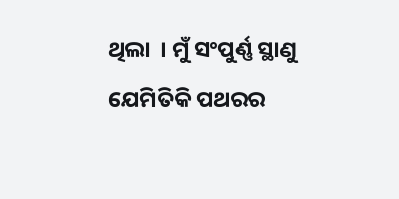ଥିଲା  । ମୁଁ ସଂପୁର୍ଣ୍ଣ ସ୍ଥାଣୁ ଯେମିତିକି ପଥରର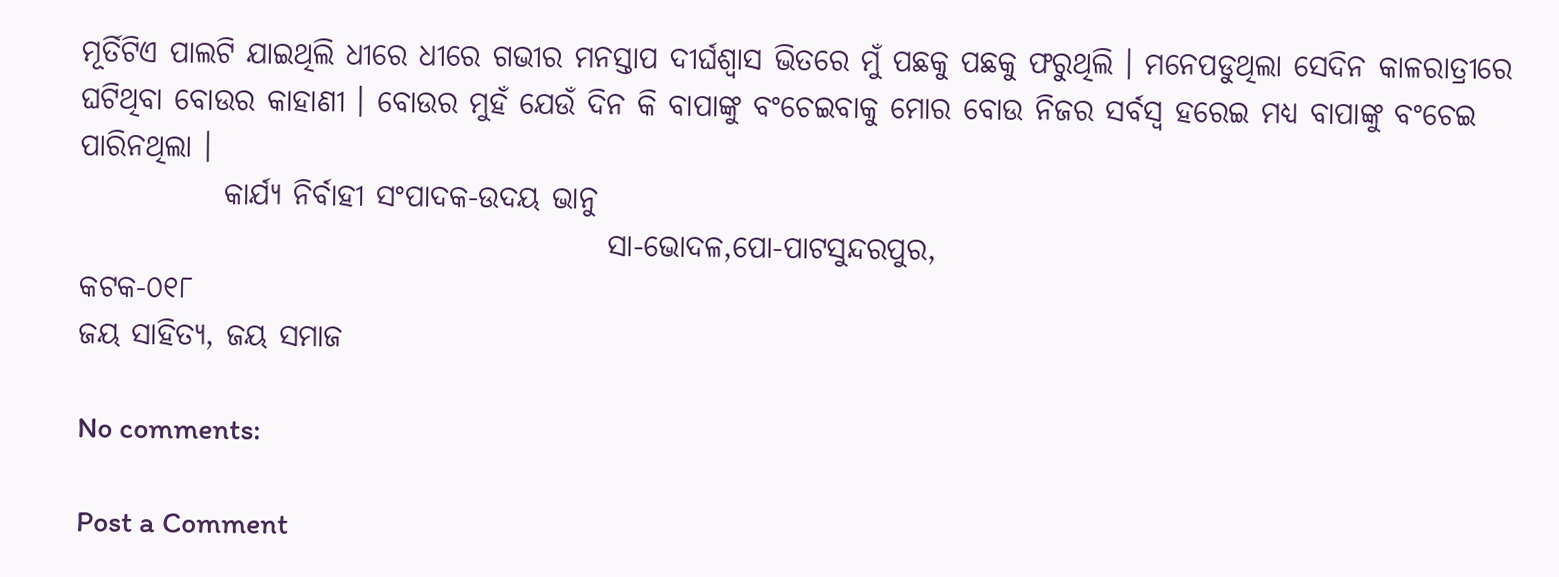ମୂର୍ତିଟିଏ ପାଲଟି ଯାଇଥିଲି ଧୀରେ ଧୀରେ ଗଭୀର ମନସ୍ତାପ ଦୀର୍ଘଶ୍ୱାସ ଭିତରେ ମୁଁ ପଛକୁ ପଛକୁ ଫରୁଥିଲି । ମନେପଡୁଥିଲା ସେଦିନ କାଳରାତ୍ରୀରେ ଘଟିଥିବା ବୋଉର କାହାଣୀ । ବୋଉର ମୁହଁ ଯେଉଁ ଦିନ କି ବାପାଙ୍କୁ ବଂଚେଇବାକୁ ମୋର ବୋଉ ନିଜର ସର୍ବସ୍ବ ହରେଇ ମଧ୍ୟ ବାପାଙ୍କୁ ବଂଚେଇ ପାରିନଥିଲା ।
            କାର୍ଯ୍ୟ ନିର୍ବାହୀ ସଂପାଦକ-ଉଦୟ ଭାନୁ
                                            ସା-ଭୋଦଳ,ପୋ-ପାଟସୁନ୍ଦରପୁର,
କଟକ-୦୧୮
ଜୟ ସାହିତ୍ୟ, ଜୟ ସମାଜ

No comments:

Post a Comment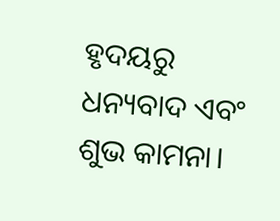ହୃଦୟରୁ ଧନ୍ୟବାଦ ଏବଂ ଶୁଭ କାମନା।